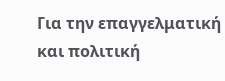Για την επαγγελματική και πολιτική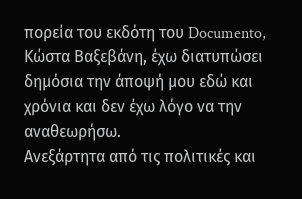πορεία του εκδότη του Documento, Κώστα Βαξεβάνη, έχω διατυπώσει δημόσια την άποψή μου εδώ και χρόνια και δεν έχω λόγο να την αναθεωρήσω.
Ανεξάρτητα από τις πολιτικές και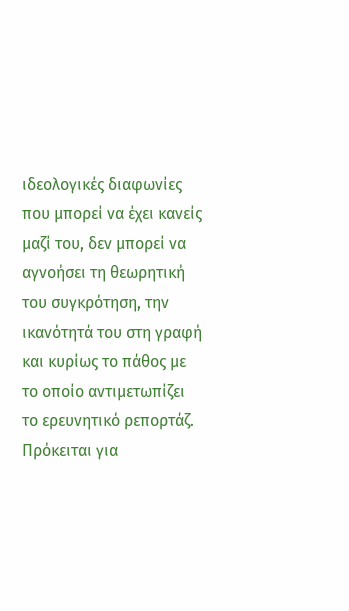ιδεολογικές διαφωνίες που μπορεί να έχει κανείς μαζί του, δεν μπορεί να αγνοήσει τη θεωρητική του συγκρότηση, την ικανότητά του στη γραφή και κυρίως το πάθος με το οποίο αντιμετωπίζει το ερευνητικό ρεπορτάζ. Πρόκειται για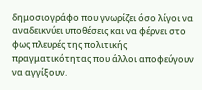δημοσιογράφο που γνωρίζει όσο λίγοι να αναδεικνύει υποθέσεις και να φέρνει στο φως πλευρές της πολιτικής πραγματικότητας που άλλοι αποφεύγουν να αγγίξουν.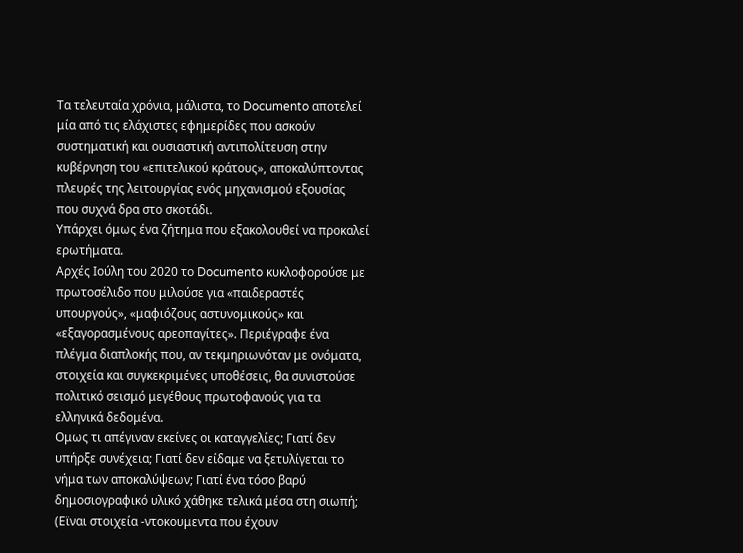Τα τελευταία χρόνια, μάλιστα, το Documento αποτελεί μία από τις ελάχιστες εφημερίδες που ασκούν συστηματική και ουσιαστική αντιπολίτευση στην κυβέρνηση του «επιτελικού κράτους», αποκαλύπτοντας πλευρές της λειτουργίας ενός μηχανισμού εξουσίας που συχνά δρα στο σκοτάδι.
Υπάρχει όμως ένα ζήτημα που εξακολουθεί να προκαλεί ερωτήματα.
Αρχές Ιούλη του 2020 το Documento κυκλοφορούσε με πρωτοσέλιδο που μιλούσε για «παιδεραστές υπουργούς», «μαφιόζους αστυνομικούς» και «εξαγορασμένους αρεοπαγίτες». Περιέγραφε ένα πλέγμα διαπλοκής που, αν τεκμηριωνόταν με ονόματα, στοιχεία και συγκεκριμένες υποθέσεις, θα συνιστούσε πολιτικό σεισμό μεγέθους πρωτοφανούς για τα ελληνικά δεδομένα.
Ομως τι απέγιναν εκείνες οι καταγγελίες; Γιατί δεν υπήρξε συνέχεια; Γιατί δεν είδαμε να ξετυλίγεται το νήμα των αποκαλύψεων; Γιατί ένα τόσο βαρύ δημοσιογραφικό υλικό χάθηκε τελικά μέσα στη σιωπή; (Εϊναι στοιχεία -ντοκουμεντα που έχουν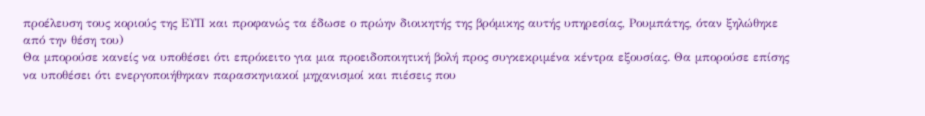προέλευση τους κοριούς της ΕΥΠ και προφανώς τα έδωσε ο πρώην διοικητής της βρόμικης αυτής υπηρεσίας, Ρουμπάτης, όταν ξηλώθηκε από την θέση του)
Θα μπορούσε κανείς να υποθέσει ότι επρόκειτο για μια προειδοποιητική βολή προς συγκεκριμένα κέντρα εξουσίας. Θα μπορούσε επίσης να υποθέσει ότι ενεργοποιήθηκαν παρασκηνιακοί μηχανισμοί και πιέσεις που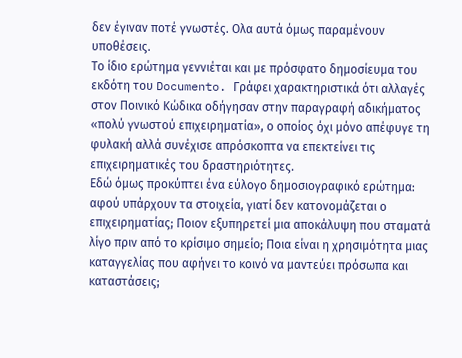δεν έγιναν ποτέ γνωστές. Ολα αυτά όμως παραμένουν υποθέσεις.
Το ίδιο ερώτημα γεννιέται και με πρόσφατο δημοσίευμα του εκδότη του Documento. Γράφει χαρακτηριστικά ότι αλλαγές στον Ποινικό Κώδικα οδήγησαν στην παραγραφή αδικήματος «πολύ γνωστού επιχειρηματία», ο οποίος όχι μόνο απέφυγε τη φυλακή αλλά συνέχισε απρόσκοπτα να επεκτείνει τις επιχειρηματικές του δραστηριότητες.
Εδώ όμως προκύπτει ένα εύλογο δημοσιογραφικό ερώτημα: αφού υπάρχουν τα στοιχεία, γιατί δεν κατονομάζεται ο επιχειρηματίας; Ποιον εξυπηρετεί μια αποκάλυψη που σταματά λίγο πριν από το κρίσιμο σημείο; Ποια είναι η χρησιμότητα μιας καταγγελίας που αφήνει το κοινό να μαντεύει πρόσωπα και καταστάσεις;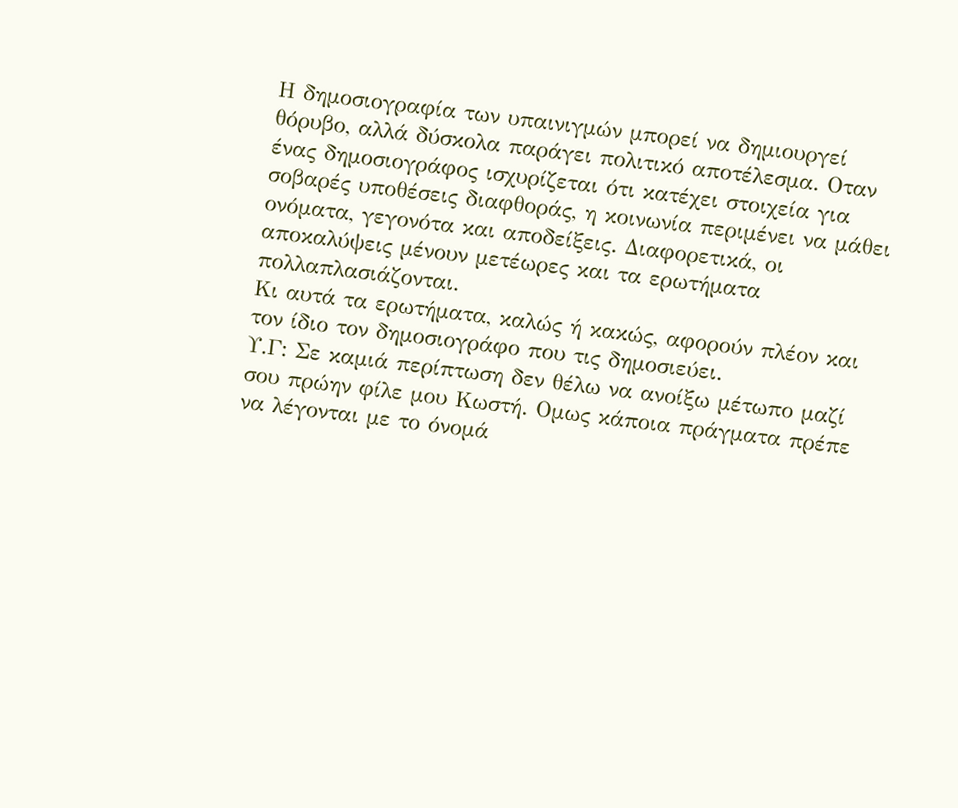Η δημοσιογραφία των υπαινιγμών μπορεί να δημιουργεί θόρυβο, αλλά δύσκολα παράγει πολιτικό αποτέλεσμα. Οταν ένας δημοσιογράφος ισχυρίζεται ότι κατέχει στοιχεία για σοβαρές υποθέσεις διαφθοράς, η κοινωνία περιμένει να μάθει ονόματα, γεγονότα και αποδείξεις. Διαφορετικά, οι αποκαλύψεις μένουν μετέωρες και τα ερωτήματα πολλαπλασιάζονται.
Κι αυτά τα ερωτήματα, καλώς ή κακώς, αφορούν πλέον και τον ίδιο τον δημοσιογράφο που τις δημοσιεύει.
Υ.Γ: Σε καμιά περίπτωση δεν θέλω να ανοίξω μέτωπο μαζί σου πρώην φίλε μου Κωστή. Ομως κάποια πράγματα πρέπε να λέγονται με το όνομά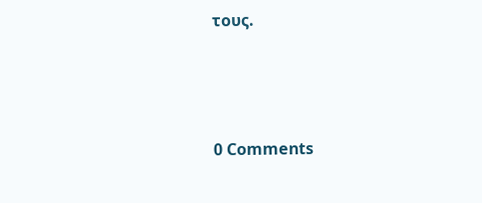τους.



0 Comments